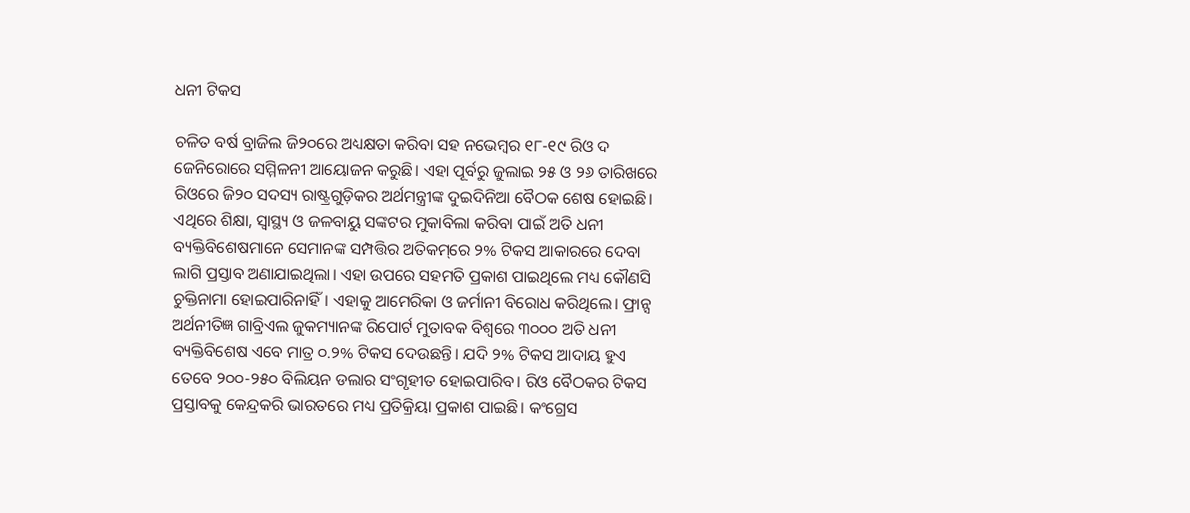ଧନୀ ଟିକସ

ଚଳିତ ବର୍ଷ ବ୍ରାଜିଲ ଜି୨୦ରେ ଅଧ୍ୟକ୍ଷତା କରିବା ସହ ନଭେମ୍ବର ୧୮-୧୯ ରିଓ ଦ ଜେନିରୋରେ ସମ୍ମିଳନୀ ଆୟୋଜନ କରୁଛି। ଏହା ପୂର୍ବରୁ ଜୁଲାଇ ୨୫ ଓ ୨୬ ତାରିଖରେ ରିଓରେ ଜି୨୦ ସଦସ୍ୟ ରାଷ୍ଟ୍ରଗୁଡ଼ିକର ଅର୍ଥମନ୍ତ୍ରୀଙ୍କ ଦୁଇଦିନିଆ ବୈଠକ ଶେଷ ହୋଇଛି। ଏଥିରେ ଶିକ୍ଷା, ସ୍ବାସ୍ଥ୍ୟ ଓ ଜଳବାୟୁ ସଙ୍କଟର ମୁକାବିଲା କରିବା ପାଇଁ ଅତି ଧନୀ ବ୍ୟକ୍ତିବିଶେଷମାନେ ସେମାନଙ୍କ ସମ୍ପତ୍ତିର ଅତିକମ୍‌ରେ ୨% ଟିକସ ଆକାରରେ ଦେବା ଲାଗି ପ୍ରସ୍ତାବ ଅଣାଯାଇଥିଲା। ଏହା ଉପରେ ସହମତି ପ୍ରକାଶ ପାଇଥିଲେ ମଧ୍ୟ କୌଣସି ଚୁକ୍ତିନାମା ହୋଇପାରିନାହିଁ। ଏହାକୁ ଆମେରିକା ଓ ଜର୍ମାନୀ ବିରୋଧ କରିଥିଲେ। ଫ୍ରାନ୍ସ ଅର୍ଥନୀତିଜ୍ଞ ଗାବ୍ରିଏଲ ଜୁକମ୍ୟାନଙ୍କ ରିପୋର୍ଟ ମୁତାବକ ବିଶ୍ୱରେ ୩୦୦୦ ଅତି ଧନୀ ବ୍ୟକ୍ତିବିଶେଷ ଏବେ ମାତ୍ର ୦.୨% ଟିକସ ଦେଉଛନ୍ତି। ଯଦି ୨% ଟିକସ ଆଦାୟ ହୁଏ ତେବେ ୨୦୦-୨୫୦ ବିଲିୟନ ଡଲାର ସଂଗୃହୀତ ହୋଇପାରିବ। ରିଓ ବୈଠକର ଟିକସ ପ୍ରସ୍ତାବକୁ କେନ୍ଦ୍ରକରି ଭାରତରେ ମଧ୍ୟ ପ୍ରତିକ୍ରିୟା ପ୍ରକାଶ ପାଇଛି। କଂଗ୍ରେସ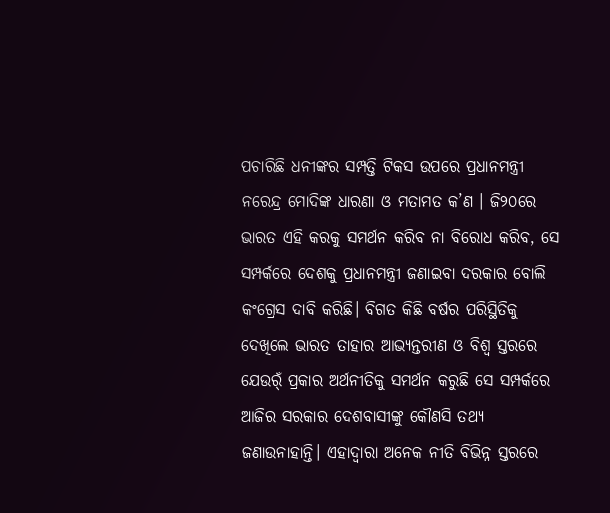ପଚାରିଛି ଧନୀଙ୍କର ସମ୍ପତ୍ତି ଟିକସ ଉପରେ ପ୍ରଧାନମନ୍ତ୍ରୀ ନରେନ୍ଦ୍ର ମୋଦିଙ୍କ ଧାରଣା ଓ ମତାମତ କ’ଣ । ଜି୨୦ରେ ଭାରତ ଏହି କରକୁ ସମର୍ଥନ କରିବ ନା ବିରୋଧ କରିବ, ସେ ସମ୍ପର୍କରେ ଦେଶକୁ ପ୍ରଧାନମନ୍ତ୍ରୀ ଜଣାଇବା ଦରକାର ବୋଲି କଂଗ୍ରେସ ଦାବି କରିଛି। ବିଗତ କିଛି ବର୍ଷର ପରିସ୍ଥିତିକୁ ଦେଖିଲେ ଭାରତ ତାହାର ଆଭ୍ୟନ୍ତରୀଣ ଓ ବିଶ୍ୱ ସ୍ତରରେ ଯେଉର୍ଁ ପ୍ରକାର ଅର୍ଥନୀତିକୁ ସମର୍ଥନ କରୁଛି ସେ ସମ୍ପର୍କରେ ଆଜିର ସରକାର ଦେଶବାସୀଙ୍କୁ କୌଣସି ତଥ୍ୟ ଜଣାଉନାହାନ୍ତି। ଏହାଦ୍ୱାରା ଅନେକ ନୀତି ବିଭିନ୍ନ ସ୍ତରରେ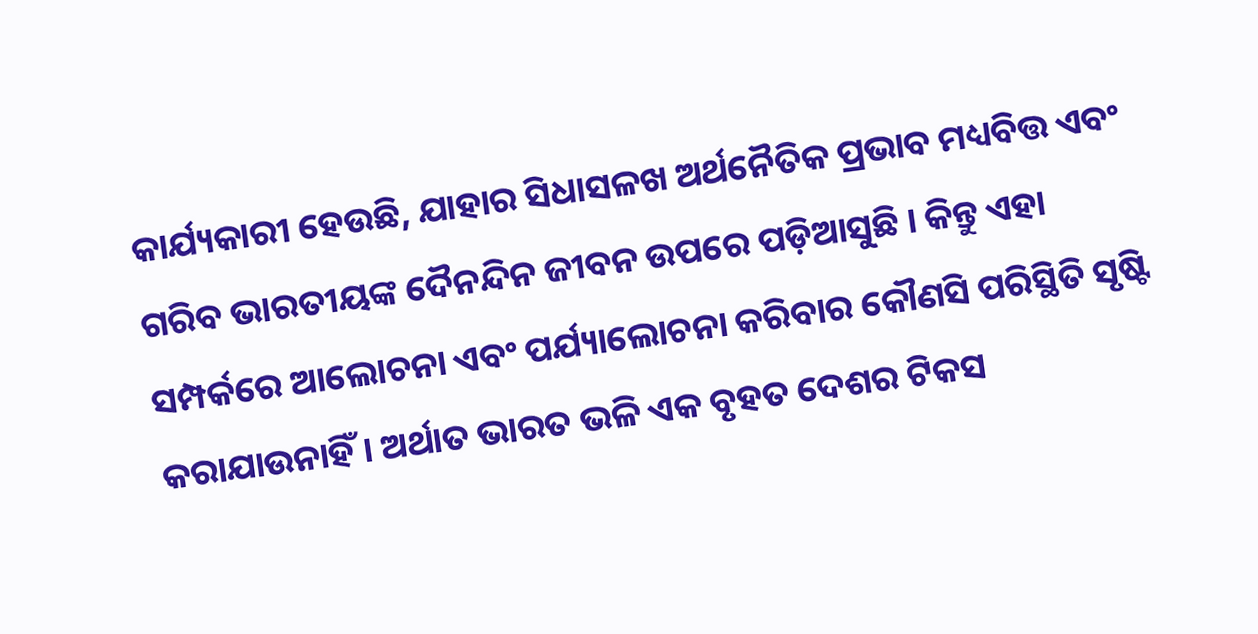କାର୍ଯ୍ୟକାରୀ ହେଉଛି, ଯାହାର ସିଧାସଳଖ ଅର୍ଥନୈତିକ ପ୍ରଭାବ ମଧ୍ୟବିତ୍ତ ଏବଂ ଗରିବ ଭାରତୀୟଙ୍କ ଦୈନନ୍ଦିନ ଜୀବନ ଉପରେ ପଡ଼ିଆସୁଛି । କିନ୍ତୁ ଏହା ସମ୍ପର୍କରେ ଆଲୋଚନା ଏବଂ ପର୍ଯ୍ୟାଲୋଚନା କରିବାର କୌଣସି ପରିସ୍ଥିତି ସୃଷ୍ଟି କରାଯାଉନାହିଁ। ଅର୍ଥାତ ଭାରତ ଭଳି ଏକ ବୃହତ ଦେଶର ଟିକସ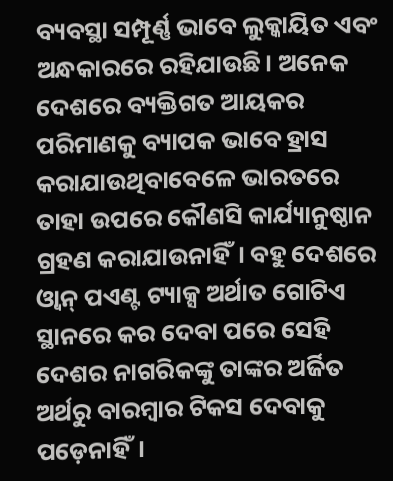ବ୍ୟବସ୍ଥା ସମ୍ପୂର୍ଣ୍ଣ ଭାବେ ଲୁକ୍କାୟିତ ଏବଂ ଅନ୍ଧକାରରେ ରହିଯାଉଛି। ଅନେକ ଦେଶରେ ବ୍ୟକ୍ତିଗତ ଆୟକର ପରିମାଣକୁ ବ୍ୟାପକ ଭାବେ ହ୍ରାସ କରାଯାଉଥିବାବେଳେ ଭାରତରେ ତାହା ଉପରେ କୌଣସି କାର୍ଯ୍ୟାନୁଷ୍ଠାନ ଗ୍ରହଣ କରାଯାଉନାହିଁ। ବହୁ ଦେଶରେ ଓ୍ବାନ୍‌ ପଏଣ୍ଟ ଟ୍ୟାକ୍ସ ଅର୍ଥାତ ଗୋଟିଏ ସ୍ଥାନରେ କର ଦେବା ପରେ ସେହି ଦେଶର ନାଗରିକଙ୍କୁ ତାଙ୍କର ଅର୍ଜିତ ଅର୍ଥରୁ ବାରମ୍ବାର ଟିକସ ଦେବାକୁ ପଡ଼େନାହିଁ।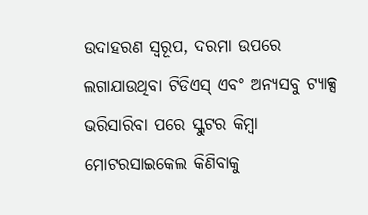ଉଦାହରଣ ସ୍ବରୂପ, ଦରମା ଉପରେ ଲଗାଯାଉଥିବା ଟିଡିଏସ୍‌ ଏବଂ ଅନ୍ୟସବୁ ଟ୍ୟାକ୍ସ ଭରିସାରିବା ପରେ ସ୍କୁଟର କିମ୍ବା ମୋଟରସାଇକେଲ କିଣିବାକୁ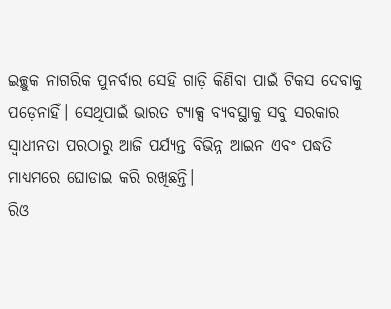ଇଚ୍ଛୁକ ନାଗରିକ ପୁନର୍ବାର ସେହି ଗାଡ଼ି କିଣିବା ପାଇଁ ଟିକସ ଦେବାକୁ ପଡ଼େନାହିଁ। ସେଥିପାଇଁ ଭାରତ ଟ୍ୟାକ୍ସ ବ୍ୟବସ୍ଥାକୁ ସବୁ ସରକାର ସ୍ବାଧୀନତା ପରଠାରୁ ଆଜି ପର୍ଯ୍ୟନ୍ତ ବିଭିନ୍ନ ଆଇନ ଏବଂ ପଦ୍ଧତି ମାଧ୍ୟମରେ ଘୋଡାଇ କରି ରଖିଛନ୍ତି।
ରିଓ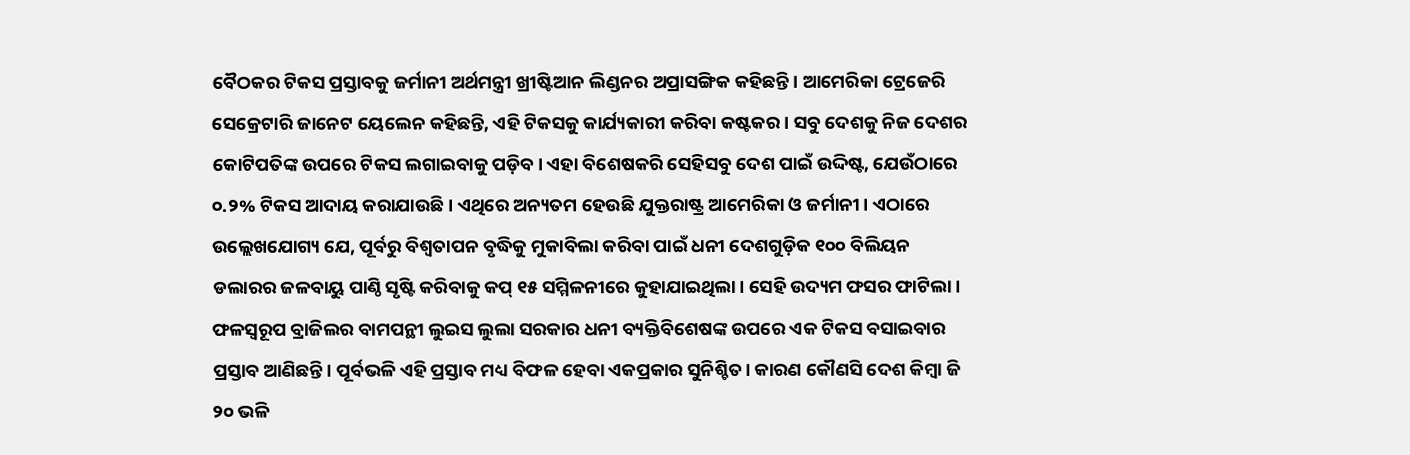ବୈଠକର ଟିକସ ପ୍ରସ୍ତାବକୁ ଜର୍ମାନୀ ଅର୍ଥମନ୍ତ୍ରୀ ଖ୍ରୀଷ୍ଟିଆନ ଲିଣ୍ଡନର ଅପ୍ରାସଙ୍ଗିକ କହିଛନ୍ତି। ଆମେରିକା ଟ୍ରେଜେରି ସେକ୍ରେଟାରି ଜାନେଟ ୟେଲେନ କହିଛନ୍ତି, ଏହି ଟିକସକୁ କାର୍ଯ୍ୟକାରୀ କରିବା କଷ୍ଟକର । ସବୁ ଦେଶକୁ ନିଜ ଦେଶର କୋଟିପତିଙ୍କ ଉପରେ ଟିକସ ଲଗାଇବାକୁ ପଡ଼ିବ। ଏହା ବିଶେଷକରି ସେହିସବୁ ଦେଶ ପାଇଁ ଉଦ୍ଦିଷ୍ଟ, ଯେଉଁଠାରେ ୦.୨% ଟିକସ ଆଦାୟ କରାଯାଉଛି। ଏଥିରେ ଅନ୍ୟତମ ହେଉଛି ଯୁକ୍ତରାଷ୍ଟ୍ର ଆମେରିକା ଓ ଜର୍ମାନୀ। ଏଠାରେ ଉଲ୍ଲେଖଯୋଗ୍ୟ ଯେ, ପୂର୍ବରୁ ବିଶ୍ୱତାପନ ବୃଦ୍ଧିକୁ ମୁକାବିଲା କରିବା ପାଇଁ ଧନୀ ଦେଶଗୁଡ଼ିକ ୧୦୦ ବିଲିୟନ ଡଲାରର ଜଳବାୟୁ ପାଣ୍ଠି ସୃଷ୍ଟି କରିବାକୁ କପ୍‌ ୧୫ ସମ୍ମିଳନୀରେ କୁହାଯାଇଥିଲା। ସେହି ଉଦ୍ୟମ ଫସର ଫାଟିଲା। ଫଳସ୍ବରୂପ ବ୍ରାଜିଲର ବାମପନ୍ଥୀ ଲୁଇସ ଲୁଲା ସରକାର ଧନୀ ବ୍ୟକ୍ତିବିଶେଷଙ୍କ ଉପରେ ଏକ ଟିକସ ବସାଇବାର ପ୍ରସ୍ତାବ ଆଣିଛନ୍ତି। ପୂର୍ବଭଳି ଏହି ପ୍ରସ୍ତାବ ମଧ୍ୟ ବିଫଳ ହେବା ଏକପ୍ରକାର ସୁନିଶ୍ଚିତ। କାରଣ କୌଣସି ଦେଶ କିମ୍ବା ଜି ୨୦ ଭଳି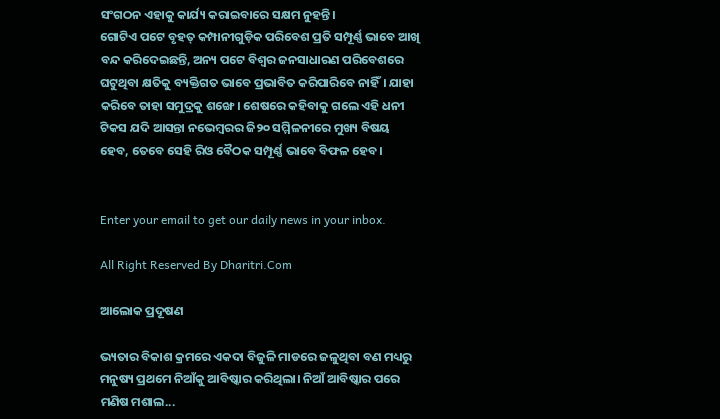ସଂଗଠନ ଏହାକୁ କାର୍ଯ୍ୟ କରାଇବାରେ ସକ୍ଷମ ନୁହନ୍ତି।
ଗୋଟିଏ ପଟେ ବୃହତ୍‌ କମ୍ପାନୀଗୁଡ଼ିକ ପରିବେଶ ପ୍ରତି ସମ୍ପୂର୍ଣ୍ଣ ଭାବେ ଆଖି ବନ୍ଦ କରିଦେଇଛନ୍ତି, ଅନ୍ୟ ପଟେ ବିଶ୍ୱର ଜନସାଧାରଣ ପରିବେଶରେ ଘଟୁଥିବା କ୍ଷତିକୁ ବ୍ୟକ୍ତିଗତ ଭାବେ ପ୍ରଭାବିତ କରିପାରିବେ ନାହିଁ। ଯାହା କରିବେ ତାହା ସମୁଦ୍ରକୁ ଶଙ୍ଖେ। ଶେଷରେ କହିବାକୁ ଗଲେ ଏହି ଧନୀ ଟିକସ ଯଦି ଆସନ୍ତା ନଭେମ୍ବରର ଜି୨୦ ସମ୍ମିଳନୀରେ ମୁଖ୍ୟ ବିଷୟ ହେବ, ତେବେ ସେହି ରିଓ ବୈଠକ ସମ୍ପୂର୍ଣ୍ଣ ଭାବେ ବିଫଳ ହେବ।


Enter your email to get our daily news in your inbox.

All Right Reserved By Dharitri.Com

ଆଲୋକ ପ୍ରଦୂଷଣ

ଭ୍ୟତାର ବିକାଶ କ୍ରମରେ ଏକଦା ବିଜୁଳି ମାଡରେ ଜଳୁଥିବା ବଣ ମଧ୍ୟରୁ ମନୁଷ୍ୟ ପ୍ରଥମେ ନିଆଁକୁ ଆବିଷ୍କାର କରିଥିଲା। ନିଆଁ ଆବିଷ୍କାର ପରେ ମଣିଷ ମଶାଲ...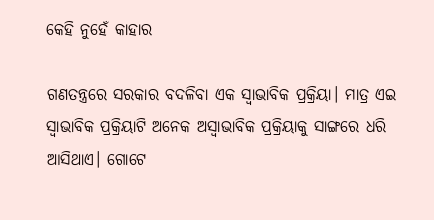କେହି ନୁହେଁ କାହାର

ଗଣତନ୍ତ୍ରରେ ସରକାର ବଦଳିବା ଏକ ସ୍ବାଭାବିକ ପ୍ରକ୍ରିୟା। ମାତ୍ର ଏଇ ସ୍ବାଭାବିକ ପ୍ରକ୍ରିୟାଟି ଅନେକ ଅସ୍ବାଭାବିକ ପ୍ରକ୍ରିୟାକୁ ସାଙ୍ଗରେ ଧରି ଆସିଥାଏ। ଗୋଟେ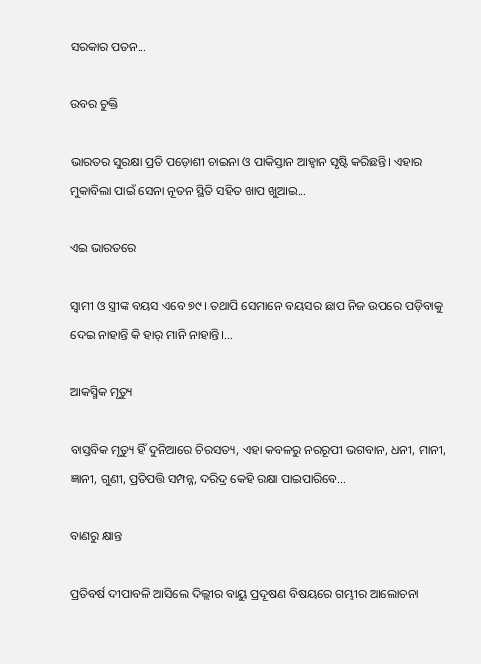ସରକାର ପତନ...

ଉବର ଚୁକ୍ତି

ଭାରତର ସୁରକ୍ଷା ପ୍ରତି ପଡ଼ୋଶୀ ଚାଇନା ଓ ପାକିସ୍ତାନ ଆହ୍ବାନ ସୃଷ୍ଟି କରିଛନ୍ତି। ଏହାର ମୁକାବିଲା ପାଇଁ ସେନା ନୂତନ ସ୍ଥିତି ସହିତ ଖାପ ଖୁଆଇ...

ଏଇ ଭାରତରେ

ସ୍ବାମୀ ଓ ସ୍ତ୍ରୀଙ୍କ ବୟସ ଏବେ ୭୯। ତଥାପି ସେମାନେ ବୟସର ଛାପ ନିଜ ଉପରେ ପଡ଼ିବାକୁ ଦେଇ ନାହାନ୍ତି କି ହାର୍‌ ମାନି ନାହାନ୍ତି।...

ଆକସ୍ମିକ ମୃତ୍ୟୁ

ବାସ୍ତବିକ ମୃତ୍ୟୁ ହିଁ ଦୁନିଆରେ ଚିରସତ୍ୟ, ଏହା କବଳରୁ ନରରୂପୀ ଭଗବାନ, ଧନୀ, ମାନୀ, ଜ୍ଞାନୀ, ଗୁଣୀ, ପ୍ରତିପତ୍ତି ସମ୍ପନ୍ନ, ଦରିଦ୍ର କେହି ରକ୍ଷା ପାଇପାରିବେ...

ବାଣରୁ କ୍ଷାନ୍ତ

ପ୍ରତିବର୍ଷ ଦୀପାବଳି ଆସିଲେ ଦିଲ୍ଲୀର ବାୟୁ ପ୍ରଦୂଷଣ ବିଷୟରେ ଗମ୍ଭୀର ଆଲୋଚନା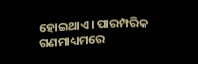ହୋଇଥାଏ। ପାରମ୍ପରିକ ଗଣମାଧ୍ୟମରେ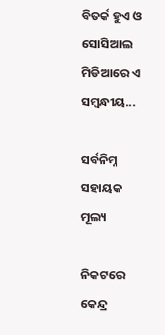ବିତର୍କ ହୁଏ ଓ ସୋସିଆଲ ମିଡିଆରେ ଏ ସମ୍ବନ୍ଧୀୟ...

ସର୍ବନିମ୍ନ ସହାୟକ ମୂଲ୍ୟ

ନିକଟରେ କେନ୍ଦ୍ର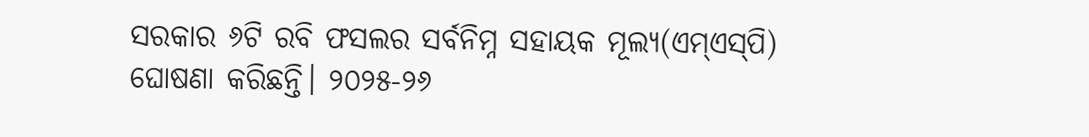ସରକାର ୬ଟି ରବି ଫସଲର ସର୍ବନିମ୍ନ ସହାୟକ ମୂଲ୍ୟ(ଏମ୍‌ଏସ୍‌ପି) ଘୋଷଣା କରିଛନ୍ତି। ୨୦୨୫-୨୬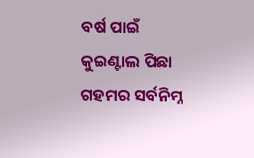ବର୍ଷ ପାଇଁ କୁଇଣ୍ଟାଲ ପିଛା ଗହମର ସର୍ବନିମ୍ନ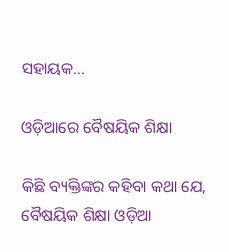ସହାୟକ...

ଓଡ଼ିଆରେ ବୈଷୟିକ ଶିକ୍ଷା

କିଛି ବ୍ୟକ୍ତିଙ୍କର କହିବା କଥା ଯେ, ବୈଷୟିକ ଶିକ୍ଷା ଓଡ଼ିଆ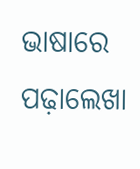ଭାଷାରେ ପଢ଼ାଲେଖା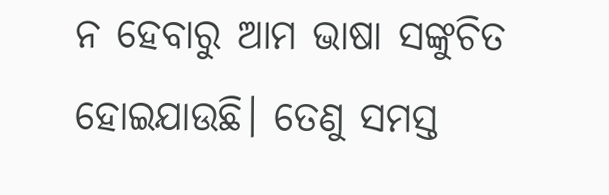ନ ହେବାରୁ ଆମ ଭାଷା ସଙ୍କୁଚିତ ହୋଇଯାଉଛି। ତେଣୁ ସମସ୍ତ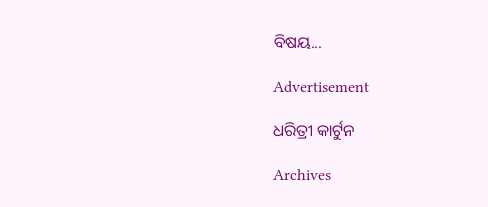ବିଷୟ...

Advertisement

ଧରିତ୍ରୀ କାର୍ଟୁନ

Archives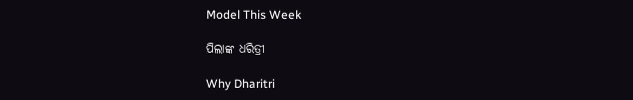Model This Week

ପିଲାଙ୍କ ଧରିତ୍ରୀ

Why Dharitri